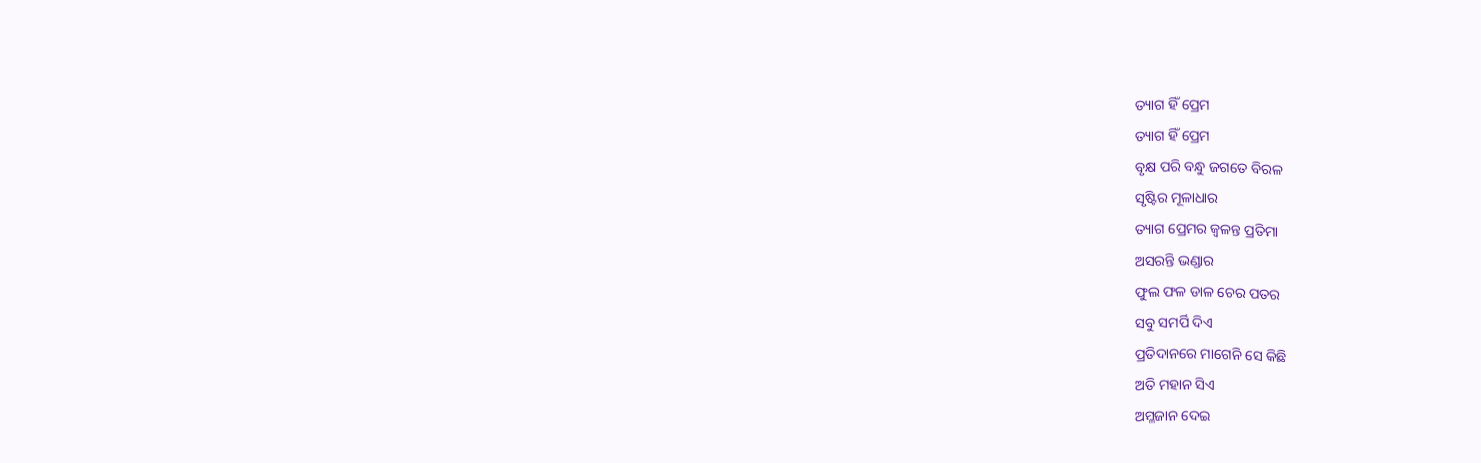ତ୍ୟାଗ ହିଁ ପ୍ରେମ
ତ୍ୟାଗ ହିଁ ପ୍ରେମ
ବୃକ୍ଷ ପରି ବନ୍ଧୁ ଜଗତେ ବିରଳ
ସୃଷ୍ଟିର ମୂଳାଧାର
ତ୍ୟାଗ ପ୍ରେମର ଜ୍ୱଳନ୍ତ ପ୍ରତିମା
ଅସରନ୍ତି ଭଣ୍ଡାର
ଫୁଲ ଫଳ ଡାଳ ଚେର ପତର
ସବୁ ସମର୍ପି ଦିଏ
ପ୍ରତିଦାନରେ ମାଗେନି ସେ କିଛି
ଅତି ମହାନ ସିଏ
ଅମ୍ଳଜାନ ଦେଇ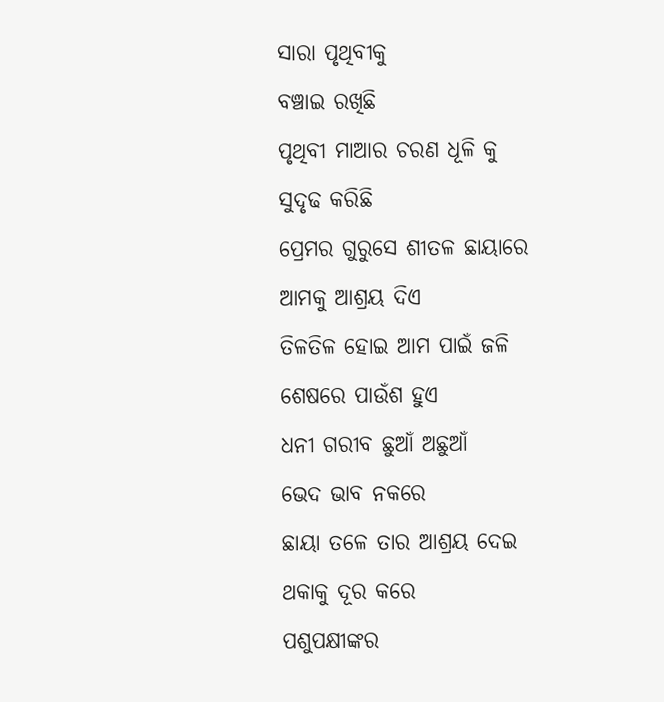ସାରା ପୃଥିବୀକୁ
ବଞ୍ଚାଇ ରଖିଛି
ପୃଥିବୀ ମାଆର ଚରଣ ଧୂଳି କୁ
ସୁଦୃଢ କରିଛି
ପ୍ରେମର ଗୁରୁସେ ଶୀତଳ ଛାୟାରେ
ଆମକୁ ଆଶ୍ରୟ ଦିଏ
ତିଳତିଳ ହୋଇ ଆମ ପାଇଁ ଜଳି
ଶେଷରେ ପାଉଁଶ ହୁଏ
ଧନୀ ଗରୀବ ଛୁଆଁ ଅଛୁଆଁ
ଭେଦ ଭାବ ନକରେ
ଛାୟା ତଳେ ତାର ଆଶ୍ରୟ ଦେଇ
ଥକାକୁ ଦୂର କରେ
ପଶୁପକ୍ଷୀଙ୍କର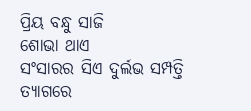ପ୍ରିୟ ବନ୍ଧୁ ସାଜି
ଶୋଭା ଥାଏ
ସଂସାରର ସିଏ ଦୁର୍ଲଭ ସମ୍ପତ୍ତି
ତ୍ୟାଗରେ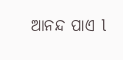ଆନନ୍ଦ ପାଏ l